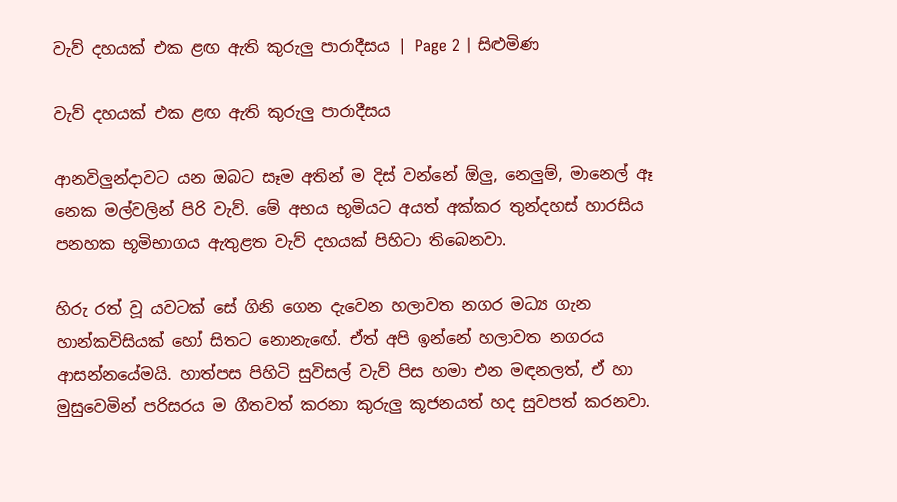වැව් දහයක් එක ළඟ ඇති කුරුලු පාරාදීසය | Page 2 | සිළුමිණ

වැව් දහයක් එක ළඟ ඇති කුරුලු පාරාදීසය

ආනවිලුන්දාවට යන ඔබට සෑම අතින් ම දිස් වන්නේ ඕලු, නෙලුම්, මානෙල් ඈ නෙක මල්වලින් පිරි වැව්. මේ අභය භූමියට අයත් අක්කර තුන්දහස් හාරසිය පනහක භූමිභාගය ඇතුළත වැව් දහයක් පිහිටා තිබෙනවා.

හිරු රත් වූ යවටක් සේ ගිනි ගෙන දැවෙන හලාවත නගර මධ්‍ය ගැන හාන්කවිසියක් හෝ සිතට නොනැ‍ඟේ. ඒත් අපි ඉන්නේ හලාවත නගරය ආසන්නයේමයි. හාත්පස පිහිටි සුවිසල් වැව් පිස හමා එන මඳනලත්, ඒ හා මුසුවෙමින් පරිසරය ම ගීතවත් කරනා කුරුලු කූජනයත් හද සුවපත් කරනවා.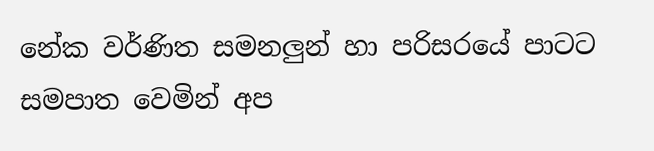නේක වර්ණිත සමනලුන් හා පරිසරයේ පාටට සමපාත වෙමින් අප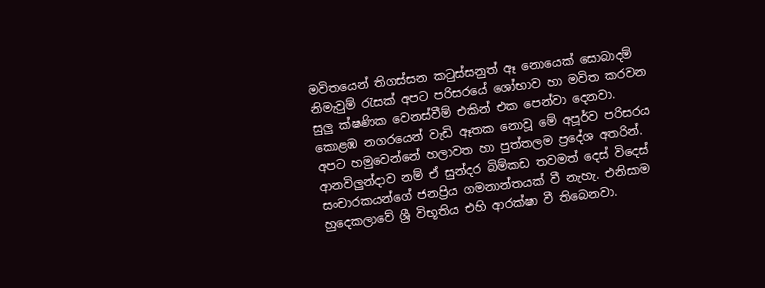මවිතයෙන් තිගස්සන කටුස්සනුත් ඈ නොයෙක් සොබාදම් නිමැවුම් රැසක් අපට පරිසරයේ ශෝභාව හා මවිත කරවන සුලු ක්ෂණික වෙනස්වීම් එකින් එක පෙන්වා දෙනවා. කොළඹ නගරයෙන් වැඩි ඈතක ‍නොවූ මේ අපූර්ව පරිසරය අපට හමුවෙන්නේ හලාවත හා පුත්තලම ප්‍රදේශ අතරින්. ආනවිලුන්දාව නම් ඒ සුන්දර බිම්කඩ තවමත් දෙස් විදෙස් සංචාරකයන්ගේ ජනප්‍රිය ගමනාන්තයක් වී නැහැ. එනිසාම හුදෙකලාවේ ශ්‍රී විභූතිය එහි ආරක්ෂා වී තිබෙනවා.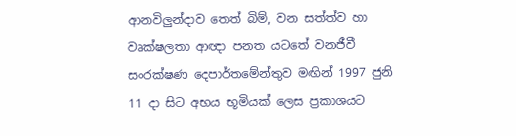ආනවිලුන්දාව තෙත් බිම්, වන සත්ත්ව හා වෘක්ෂලතා ආඥා පනත යටතේ වනජීවී සංරක්ෂණ දෙපාර්තමේන්තුව මඟින් 1997 ජුනි 11 දා සිට අභය භූමියක් ලෙස ප්‍රකාශයට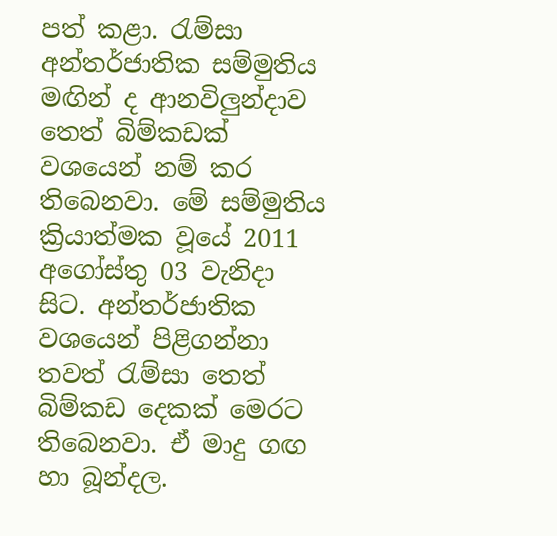පත් කළා. රැම්සා අන්තර්ජාතික සම්මුතිය මඟින් ද ආනවිලුන්දාව තෙත් බිම්කඩක් වශයෙන් නම් කර තිබෙනවා. මේ සම්මුතිය ක්‍රියාත්මක වූයේ 2011 අගෝස්තු 03 වැනිදා සිට. අන්තර්ජාතික වශයෙන් පිළිගන්නා තවත් රැම්සා තෙත් බිම්කඩ දෙකක් මෙරට තිබෙනවා. ඒ මාදු ගඟ හා බූන්දල.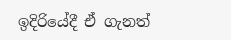ඉදිරියේදී ඒ ගැනත්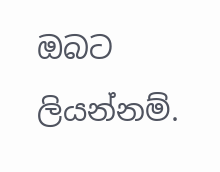ඔබට ලියන්නම්.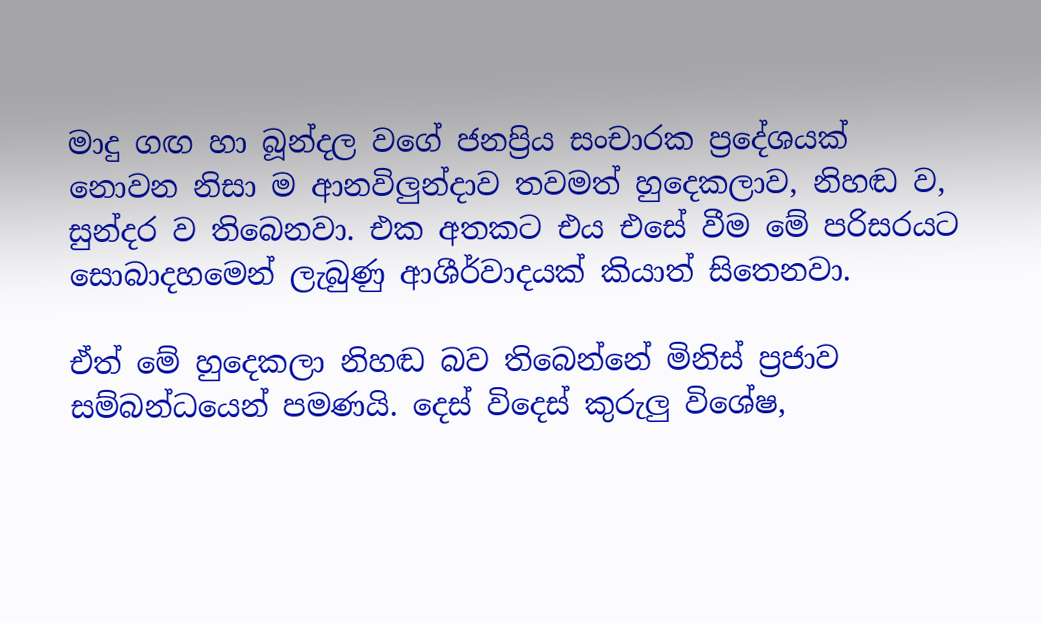මාදු ගඟ හා බූන්දල වගේ ජනප්‍රිය සංචාරක ප්‍රදේශයක් නොවන නිසා ම ආනවිලුන්දාව තවමත් හුදෙකලාව, නිහඬ ව, සුන්දර ව තිබෙනවා. එක අතකට එය එසේ වීම මේ පරිසරයට සොබාදහමෙන් ලැබුණු ආශීර්වාදයක් කියාත් සිතෙනවා.

ඒත් මේ හුදෙකලා නිහඬ බව තිබෙන්නේ මිනිස් ප්‍රජාව සම්බන්ධයෙන් පමණයි. දෙස් විදෙස් කුරුලු විශේෂ,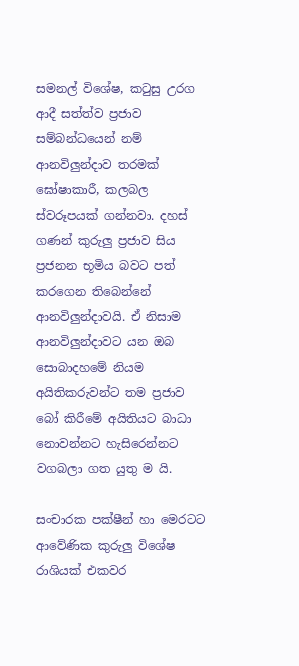සමනල් විශේෂ, කටුසු උරග ආදී සත්ත්ව ප්‍රජාව සම්බන්ධයෙන් නම් ආනවිලුන්දාව තරමක් ඝෝෂාකාරී, කලබල ස්වරූපයක් ගන්නවා. දහස් ගණන් කුරුලු ප්‍රජාව සිය ප්‍රජනන භූමිය බවට පත් කරගෙන තිබෙන්නේ ආනවිලුන්දාවයි. ඒ නිසාම ආනවිලුන්දාවට යන ඔබ සොබාදහමේ නියම අයිතිකරුවන්ට තම ප්‍රජාව බෝ කිරීමේ අයිතියට බාධා නොවන්නට හැසිරෙන්නට වගබලා ගත යුතු ම යි.

සංචාරක පක්ෂීන් හා මෙරටට ආවේණික කුරුලු විශේෂ රාශියක් එකවර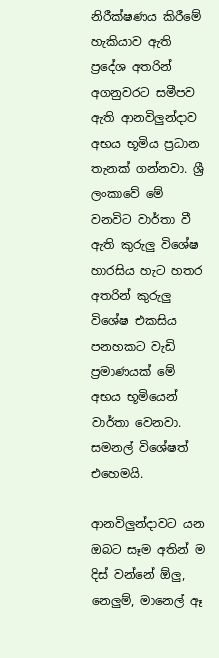නිරීක්ෂණය කිරීමේ හැකියාව ඇති ප්‍රදේශ අතරින් අගනුවරට සමීපව ඇති ආනවිලුන්දාව අභය භූමිය ප්‍රධාන තැනක් ගන්නවා. ශ්‍රී ලංකාවේ මේ වනවිට වාර්තා වී ඇති කුරුලු විශේෂ හාරසිය හැට හතර අතරින් කුරුලු විශේෂ එකසිය පනහකට වැඩි ප්‍රමාණයක් මේ අභය භූමියෙන් වාර්තා වෙනවා. සමනල් විශේෂත් එහෙමයි.

ආනවිලුන්දාවට යන ඔබට සෑම අතින් ම දිස් වන්නේ ඕලු, නෙලුම්, මානෙල් ඈ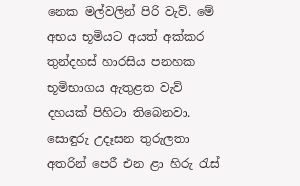නෙක මල්වලින් පිරි වැව්. මේ අභය භූමියට අයත් අක්කර තුන්දහස් හාරසිය පනහක භූමිභාගය ඇතුළත වැව් දහයක් පිහිටා තිබෙනවා. සොඳුරු උදෑසන තුරුලතා අතරින් පෙරී එන ළා හිරු රැස්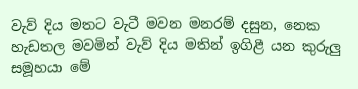වැව් දිය මතට වැටී මවන මනරම් දසුන, නෙක හැඩතල මවමින් වැව් දිය මතින් ඉගිළී යන කුරුලු සමූහයා මේ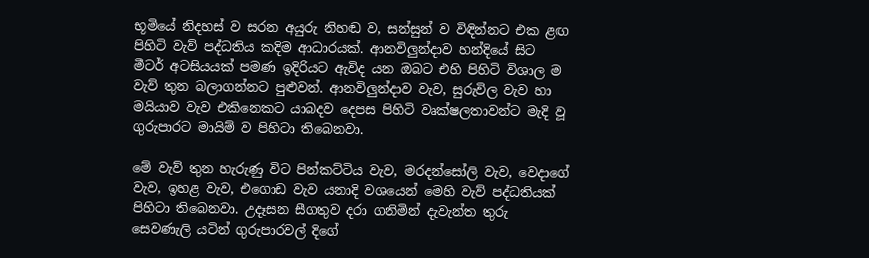භූමියේ නිදහස් ව සරන අයුරු නිහඬ ව, සන්සුන් ව විඳින්නට එක ළඟ පිහිටි වැව් පද්ධතිය කදිම ආධාරයක්. ආනවිලුන්දාව හන්දියේ සිට මීටර් අටසියයක් පමණ ඉදිරියට ඇවිද යන ඔබට එහි පිහිටි විශාල ම වැව් තුන බලාගන්නට පුළුවන්. ආනවිලුන්දාව වැව, සුරුවිල වැව හා මයියාව වැව එකිනෙකට යාබදව දෙපස පිහිටි වෘක්ෂලතාවන්ට මැදි වූ ගුරුපාරට මායිම් ව පිහිටා තිබෙනවා.

මේ වැව් තුන හැරුණු විට පින්කට්ටිය වැව, මරදන්සෝලි වැව, වෙදාගේ වැව, ඉහළ වැව, එගොඩ වැව යනාදි වශයෙන් මෙහි වැව් පද්ධතියක් පිහිටා තිබෙනවා. උදෑසන සීගතුව දරා ගනිමින් දැවැන්ත තුරු සෙවණැලි යටින් ගුරුපාරවල් දිගේ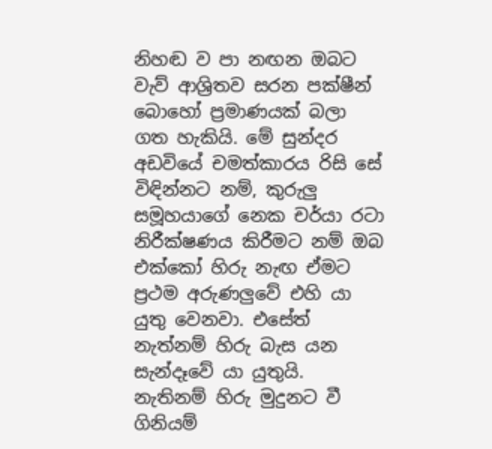නිහඬ ව පා නඟන ඔබට වැව් ආශ්‍රිතව සරන පක්ෂීන් බොහෝ ප්‍රමාණයක් බලා ගත හැකියි. මේ සුන්දර අඩවියේ චමත්කාරය රිසි සේ විඳින්නට නම්, කුරුලු සමූහයාගේ නෙක චර්යා රටා නිරීක්ෂණය කිරීමට නම් ඔබ එක්කෝ හිරු නැඟ ඒමට ප්‍රථම අරුණලුවේ එහි යා යුතු වෙනවා. එසේත් නැත්නම් හිරු බැස යන සැන්දෑවේ යා යුතුයි. නැතිනම් හිරු මුදුනට වී ගිනියම්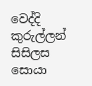වෙද්දි කුරුල්ලන් සිසිලස සොයා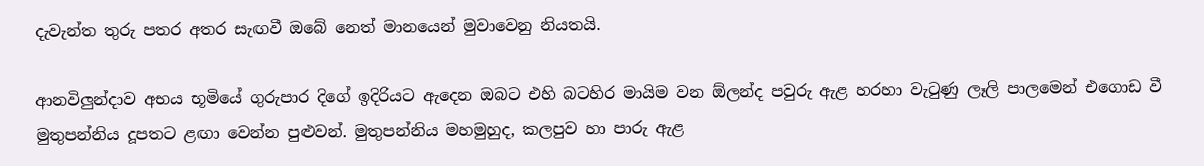දැවැන්ත තුරු පතර අතර සැඟවී ඔබේ නෙත් මානයෙන් මුවාවෙනු නියතයි.

ආනවිලුන්දාව අභය භූමියේ ගුරුපාර දිගේ ඉදිරියට ඇදෙන ඔබට එහි බටහිර මායිම වන ඕලන්ද පවුරු ඇළ හරහා වැ‍ටුණු ලෑලි පාලමෙන් එගොඩ වී මුතුපන්නිය දූපතට ළඟා වෙන්න පුළුවන්. මුතුපන්නිය මහමුහුද, කලපුව හා පාරු ඇළ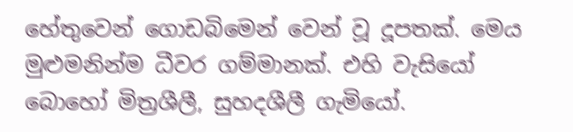හේතුවෙන් ගොඩබිමෙන් වෙන් වූ දූපතක්. මෙය මුළුමනින්ම ධීවර ගම්මානක්. එහි වැසියෝ බොහෝ මිත්‍රශීලී, සුහදශීලී ගැමියෝ.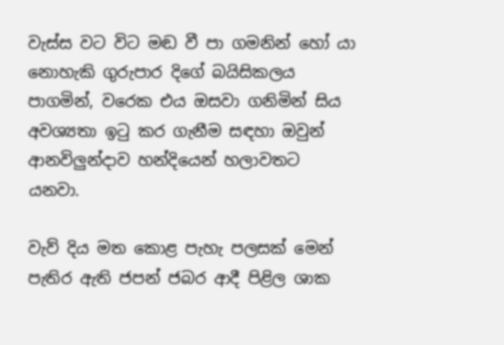වැස්ස වට විට මඬ වී පා ගමනින් හෝ යා නොහැකි ගුරුපාර දිගේ බයිසිකලය පාගමින්, වරෙක එය ඔසවා ගනිමින් සිය අවශ්‍යතා ඉටු කර ගැනීම සඳහා ඔවුන් ආනවිලුන්දාව හන්දියෙන් හලාවතට යනවා.

වැව් දිය මත කොළ පැහැ පලසක් මෙන් පැතිර ඇති ජපන් ජබර ආදී පිළිල ශාක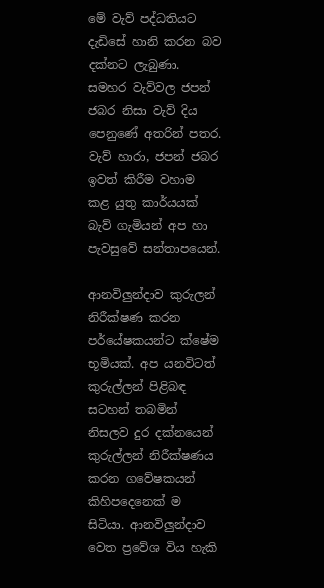මේ වැව් පද්ධතියට දැඩිසේ හානි කරන බව දක්නට ලැබුණා. සමහර වැව්වල ජපන් ජබර නිසා වැව් දිය පෙනුණේ අතරින් පතර. වැව් හාරා, ජපන් ජබර ඉවත් කිරීම වහාම කළ යුතු කාර්යයක් බැව් ගැමියන් අප හා පැවසුවේ සන්තාපයෙන්.

ආනවිලුන්දාව කුරුලන් නිරීක්ෂණ කරන පර්යේෂකයන්ට ක්ෂේම භූමියක්. අප යනවිටත් කුරුල්ලන් පිළිබඳ සටහන් තබමින් නිසලව දුර දක්නයෙන් කුරුල්ලන් නිරීක්ෂණය කරන ගවේෂකයන් කිහිපදෙනෙක් ම සිටියා. ආනවිලුන්දාව වෙත ප්‍රවේශ විය හැකි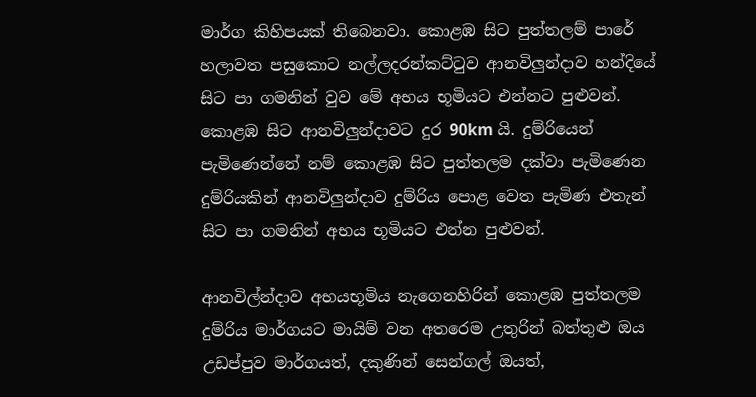මාර්ග කිහිපයක් තිබෙනවා. කොළඹ සිට පුත්තලම් පාරේ හලාවත පසුකොට නල්ලදරන්කට්ටුව ආනවිලුන්දාව හන්දියේ සිට පා ගමනින් වුව මේ අභය භූමියට එන්නට පුළුවන්. කොළඹ සිට ආනවිලුන්දාවට දුර 90km යි. දුම්රියෙන් පැමිණෙන්නේ නම් කොළඹ සිට පුත්තලම දක්වා පැමිණෙන දුම්රියකින් ආනවිලුන්දාව දුම්රිය පොළ වෙත පැමිණ එතැන් සිට පා ගමනින් අභය භූමියට එන්න පුළුවන්.

ආනවිල්න්දාව අභයභූමිය නැගෙනහිරින් කොළඹ පුත්තලම දුම්රිය මාර්ගයට මායිම් වන අතරෙම උතුරින් බත්තුළු ඔය උඩප්පුව මාර්ගයත්, දකුණින් සෙන්ගල් ඔයත්,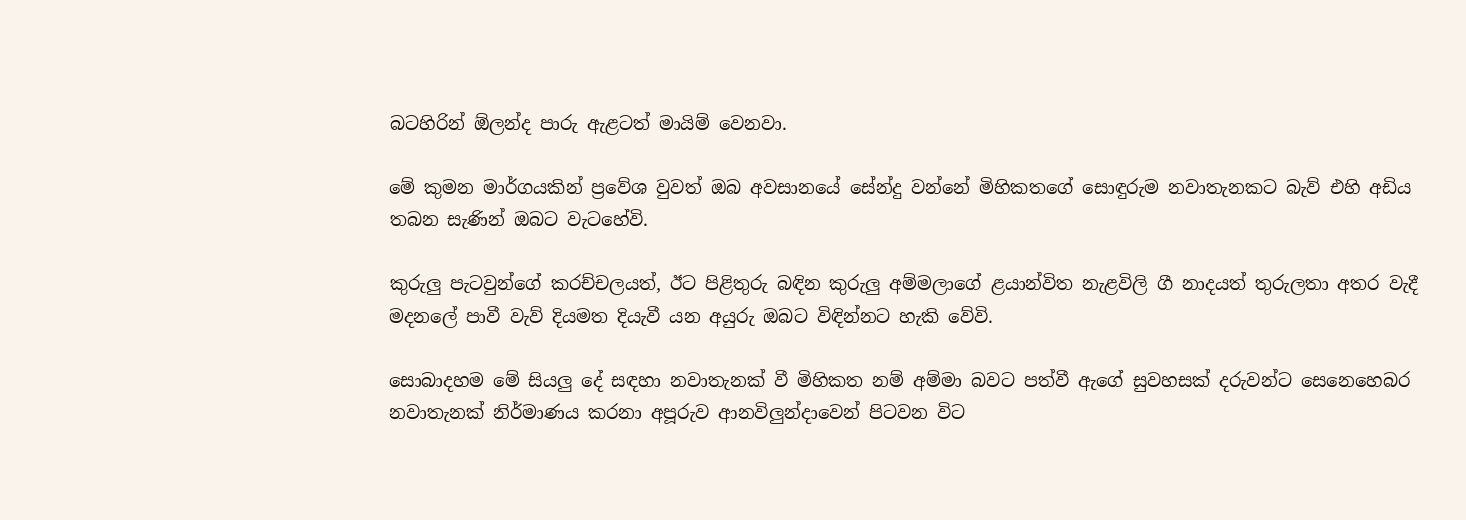බටහිරින් ඕලන්ද පාරු ඇළටත් මායිම් වෙනවා.

මේ කුමන මාර්ගයකින් ප්‍රවේශ වුවත් ඔබ අවසානයේ සේන්දු වන්නේ මිහිකතගේ සොඳුරුම නවාතැනකට බැව් එහි අඩිය තබන සැණින් ඔබට වැටහේවි.

කුරුලු පැටවුන්ගේ කරච්චලයත්, ඊට පිළිතුරු බඳින කුරුලු අම්මලාගේ ළයාන්විත නැළවිලි ගී නාදයත් තුරුලතා අතර වැදී මදනලේ පාවී වැව් දියමත දියැවී යන අයුරු ඔබට විඳින්නට හැකි වේවි.

සොබාදහම මේ සියලු දේ සඳහා නවාතැනක් වී මිහිකත නම් අම්මා බවට පත්වී ඇගේ සුවහසක් දරුවන්ට සෙනෙහෙබර නවාතැනක් නිර්මාණය කරනා අපූරුව ආනවිලුන්දාවෙන් පිටවන විට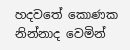හදවතේ කොණක නින්නාද වෙමින්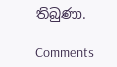තිබුණා.

Comments